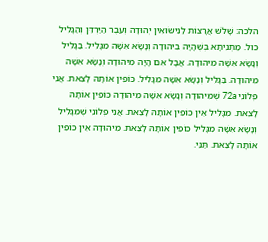הלכה: שָׁלֹשׁ אֲרָצוֹת לַנִּישּׂוּאִין יְהוּדָה וְעֵבֶר הַיַּרְדֵּן וְהַגָּלִיל כול. מַתְנִיתָא בְּשֶׁהָיָה בִיהוּדָה וְנָשָׂא אִשָּׁה מִגָּלִיל. בַּגָּלִיל וְנָשָׂא אִשָּׁה מִיהוּדָה. אֲבָל אִם הָיָה מִיהוּדָה וְנָשָׂא אִשָּׁה מִיהוּדָה. בַּגָּלִיל וְנָשָׂא אִשָּׁה מִגָּלִיל. כּוֹפִין אוֹתָהּ לָצֵאת. אֲנִי פְלוֹנִי 72a שֶׁמִּיהוּדָה וְנָשָׂא אִשָּׁה מִיהוּדָה כּוֹפִין אוֹתָהּ לָצֵאת. מִגָּלִיל אֵין כּוֹפִין אוֹתָהּ לָצֵאת. אֲנִי פְלוֹנִי שֶׁמִּגָּלִיל וְנָשָׂא אִשָּׁה מִגָּלִיל כּוֹפִין אוֹתָהּ לָצֵאת. מִיהוּדָה אֵין כּוֹפִין אוֹתָהּ לָצֵאת. תַּנֵּי.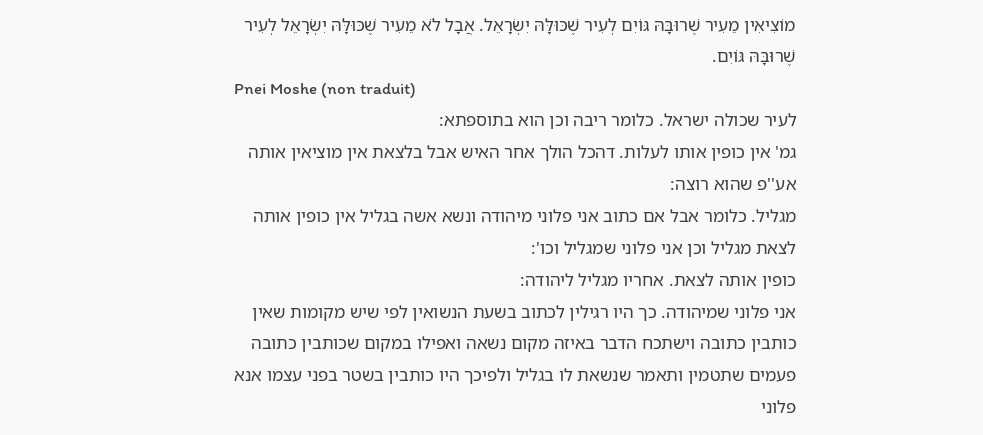מוֹצִיאִין מֵעִיר שֶׁרוּבָּהּ גּוֹיִם לְעִיר שֶׁכּוּלָּהּ יִשְׂרָאֵל. אֲבָל לֹא מֵעִיר שֶׁכּוּלָּהּ יִשְׂרָאֵל לְעִיר שֶׁרוּבָּהּ גּוֹיִם.
Pnei Moshe (non traduit)
לעיר שכולה ישראל. כלומר ריבה וכן הוא בתוספתא:
גמ' אין כופין אותו לעלות. דהכל הולך אחר האיש אבל בלצאת אין מוציאין אותה אע''פ שהוא רוצה:
מגליל. כלומר אבל אם כתוב אני פלוני מיהודה ונשא אשה בגליל אין כופין אותה לצאת מגליל וכן אני פלוני שמגליל וכו':
כופין אותה לצאת. אחריו מגליל ליהודה:
אני פלוני שמיהודה. כך היו רגילין לכתוב בשעת הנשואין לפי שיש מקומות שאין כותבין כתובה וישתכח הדבר באיזה מקום נשאה ואפילו במקום שכותבין כתובה פעמים שתטמין ותאמר שנשאת לו בגליל ולפיכך היו כותבין בשטר בפני עצמו אנא פלוני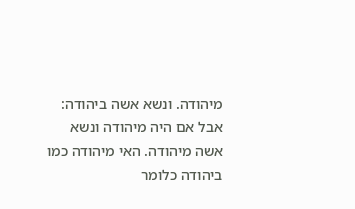מיהודה. ונשא אשה ביהודה:
אבל אם היה מיהודה ונשא אשה מיהודה. האי מיהודה כמו ביהודה כלומר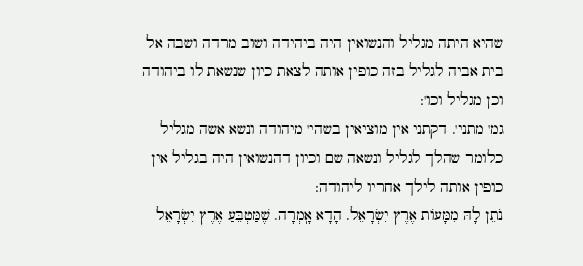שהיא היתה מגליל והנשואין היה ביהידה ושוב מרדה ושבה אל בית אביה לגליל בזה כופין אותה לצאת כיון שנשאת לו ביהודה וכן מגליל וכו':
גמ' מתני'. דקתני אין מוציאין בשהי' מיהודה ונשא אשה מגליל כלומר שהלך לגליל ונשאה שם וכיון דהנשואין היה בגליל אין כופין אותה לילך אחריו ליהודה:
נֹתֵן לָהּ מִמָּעוֹת אֶרֶץ יִשְׂרָאֵל. הָדָא אָֽמְרָה. שֶׁמַּטְבֵּעַ אֶרֶץ יִשְׂרָאֵל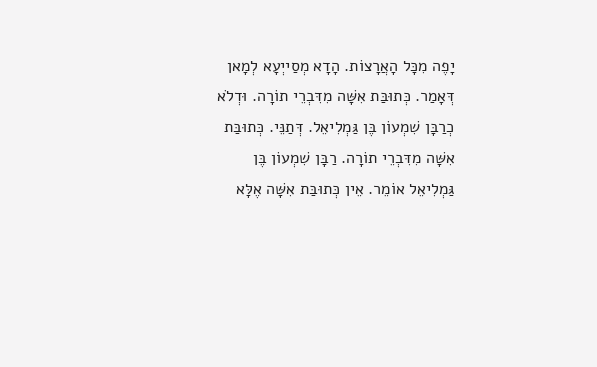יָפֶה מִכָּל הָאֲרָצוֹת. הָדָא מְסַייְעָא לְמָאן דְּאָמַר. כְּתוּבַּת אִשָּׁה מִדִּבְרֵי תוֹרָה. וּדְלֹא כְרַבָּן שִׁמְעוֹן בֶּן גַּמְלִיאֵל. דְּתַנֵּי. כְּתוּבַּת אִשָּׁה מִדִּבְרֵי תוֹרָה. רַבָּן שִׁמְעוֹן בֶּן גַּמְלִיאֵל אוֹמֵר. אֵין כְּתוּבַּת אִשָּׁה אֶלָּא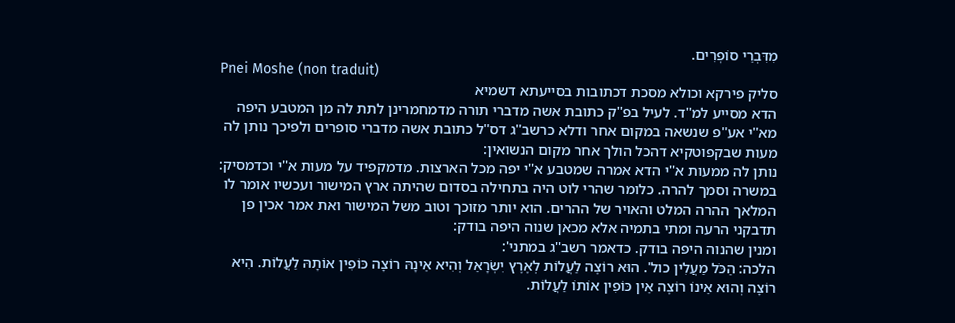מִדִּבְרֵי סוֹפְרִים.
Pnei Moshe (non traduit)
סליק פירקא וכולא מסכת דכתובות בסייעתא דשמיא
הדא מסייע למ''ד. לעיל בפ''ק כתובת אשה מדברי תורה מדמחמרינן לתת לה מן המטבע היפה מא''י אע''פ שנשאה במקום אחר ודלא כרשב''ג דס''ל כתובת אשה מדברי סופרים ולפיכך נותן לה מעות שבקפוטקיא דהכל הולך אחר מקום הנשואין:
נותן לה ממעות א''י הדא אמרה שמטבע א''י יפה מכל הארצות. מדמקפיד על מעות א''י וכדמסיק:
במשרה וסמך להרה. כלומר שהרי לוט היה בתחילה בסדום שהיתה ארץ המישור ועכשיו אומר לו המלאך ההרה המלט והאויר של ההרים. הוא יותר מזוכך וטוב משל המישור ואת אמר אכין פן תדבקני הרעה ומתי בתמיה אלא מכאן שנוה היפה בודק:
ומנין שהנוה היפה בודק. כדאמר רשב''ג במתני':
הלכה: הַכֹּל מַעֲלִין כול'. הוּא רוֹצֶה לַעֲלוֹת לְאֶרֶץ יִשְׂרָאֵל וְהִיא אֵינָהּ רוֹצָה כּוֹפִין אוֹתָהּ לַעֲלוֹת. הִיא רוֹצָה וְהוּא אֵינוֹ רוֹצֶה אֵין כּוֹפִין אוֹתוֹ לַעֲלוֹת.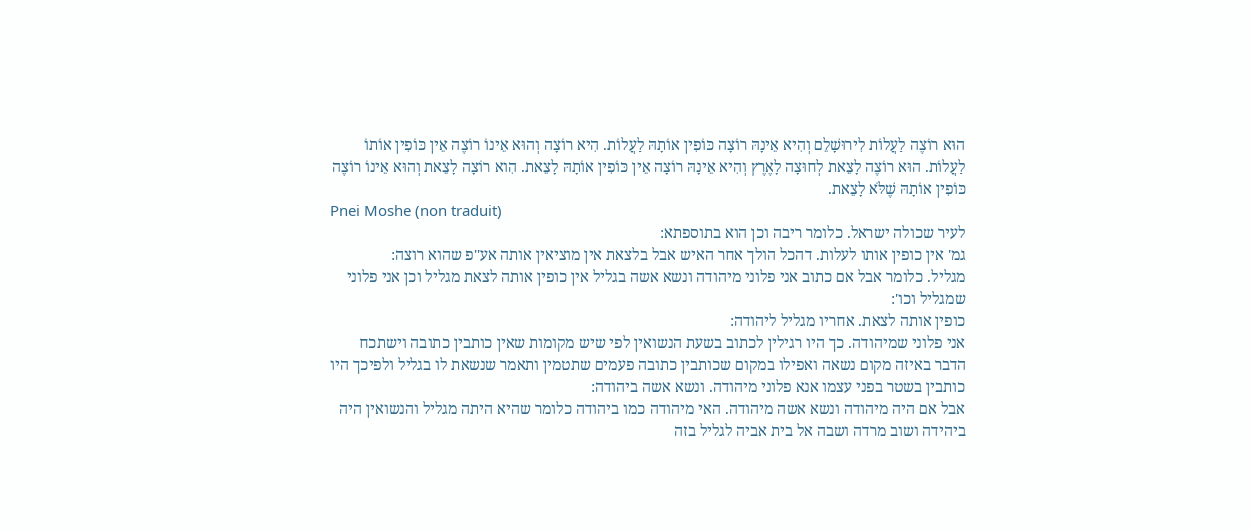הוּא רוֹצֶה לַעֲלוֹת לִירוּשָׁלֵם וְהִיא אֵינָהּ רוֹצָה כּוֹפִין אוֹתָהּ לַעֲלוֹת. הִיא רוֹצָה וְהוּא אֵינוֹ רוֹצֶה אֵין כּוֹפִין אוֹתוֹ לַעֲלוֹת. הוּא רוֹצֶה לָצֵאת לְחוּצָה לָאֶרֶץ וְהִיא אֵינָהּ רוֹצָה אֵין כּוֹפִין אוֹתָהּ לָצֵאת. הִוא רוֹצָה לָצֵאת וְהוּא אֵינוֹ רוֹצֶה כּוֹפִין אוֹתָהּ שֶׁלֹּא לָצֵאת.
Pnei Moshe (non traduit)
לעיר שכולה ישראל. כלומר ריבה וכן הוא בתוספתא:
גמ' אין כופין אותו לעלות. דהכל הולך אחר האיש אבל בלצאת אין מוציאין אותה אע''פ שהוא רוצה:
מגליל. כלומר אבל אם כתוב אני פלוני מיהודה ונשא אשה בגליל אין כופין אותה לצאת מגליל וכן אני פלוני שמגליל וכו':
כופין אותה לצאת. אחריו מגליל ליהודה:
אני פלוני שמיהודה. כך היו רגילין לכתוב בשעת הנשואין לפי שיש מקומות שאין כותבין כתובה וישתכח הדבר באיזה מקום נשאה ואפילו במקום שכותבין כתובה פעמים שתטמין ותאמר שנשאת לו בגליל ולפיכך היו כותבין בשטר בפני עצמו אנא פלוני מיהודה. ונשא אשה ביהודה:
אבל אם היה מיהודה ונשא אשה מיהודה. האי מיהודה כמו ביהודה כלומר שהיא היתה מגליל והנשואין היה ביהידה ושוב מרדה ושבה אל בית אביה לגליל בזה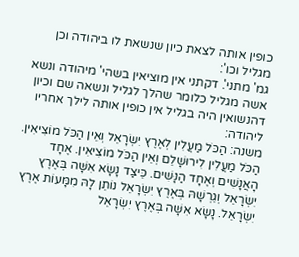כופין אותה לצאת כיון שנשאת לו ביהודה וכן מגליל וכו':
גמ' מתני'. דקתני אין מוציאין בשהי' מיהודה ונשא אשה מגליל כלומר שהלך לגליל ונשאה שם וכיון דהנשואין היה בגליל אין כופין אותה לילך אחריו ליהודה:
משנה: הַכֹּל מַעֲלִין לְאֶרֶץ יִשְׂרָאֵל וְאֵין הַכֹּל מוֹצִיאִין. הַכֹּל מַעֲלִין לִירוּשָׁלֵם וְאֵין הַכֹּל מוֹצִיאִין. אֶחָד הָאֲנָשִׁים וְאֶחָד הַנָּשִׁים. כֵּיצַד נָשָׂא אִשָּׁה בְּאֶרֶץ יִשְׂרָאֵל וְגֵרְשָׁהּ בְּאֶרֶץ יִשְׂרָאֵל נוֹתֵן לָהּ מִמָּעוֹת אֶרֶץ יִשְׂרָאֵל. נָשָׂא אִשָּׁה בְּאֶרֶץ יִשְׂרָאֵל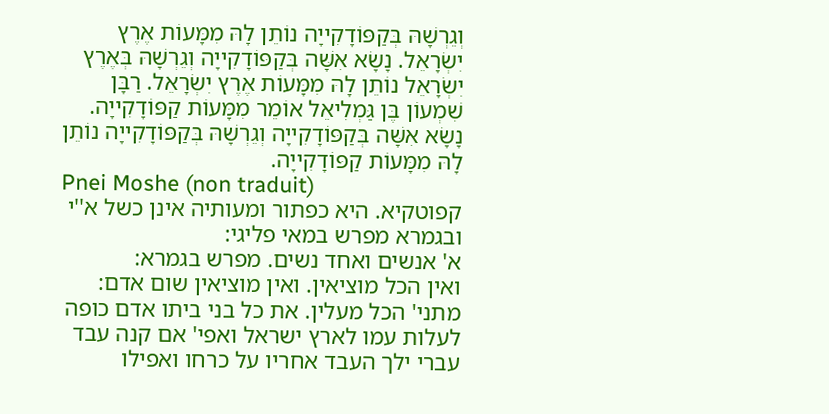וְגֵרְשָׁהּ בְּקַפּוֹדָקִייָה נוֹתֵן לָהּ מִמָּעוֹת אֶרֶץ יִשְׂרָאֵל. נָשָׂא אִשָּׁה בְּקַפּוֹדָקִייָה וְגֵרְשָׁהּ בְּאֶרֶץ יִשְׂרָאֵל נוֹתֵן לָהּ מִמָּעוֹת אֶרֶץ יִשְׂרָאֵל. רַבָּן שִׁמְעוֹן בֶּן גַּמְלִיאֵל אוֹמֵר מִמָּעוֹת קַפּוֹדָקִייָה. נָשָׂא אִשָּׁה בְּקַפּוֹדָקִייָה וְגֵרְשָׁהּ בְּקַפּוֹדָקִייָה נוֹתֵן לָהּ מִמָּעוֹת קַפּוֹדָקִייָה.
Pnei Moshe (non traduit)
קפוטקיא. היא כפתור ומעותיה אינן כשל א''י ובגמרא מפרש במאי פליגי:
א' אנשים ואחד נשים. מפרש בגמרא:
ואין הכל מוציאין. ואין מוציאין שום אדם:
מתני' הכל מעלין. את כל בני ביתו אדם כופה לעלות עמו לארץ ישראל ואפי' אם קנה עבד עברי ילך העבד אחריו על כרחו ואפילו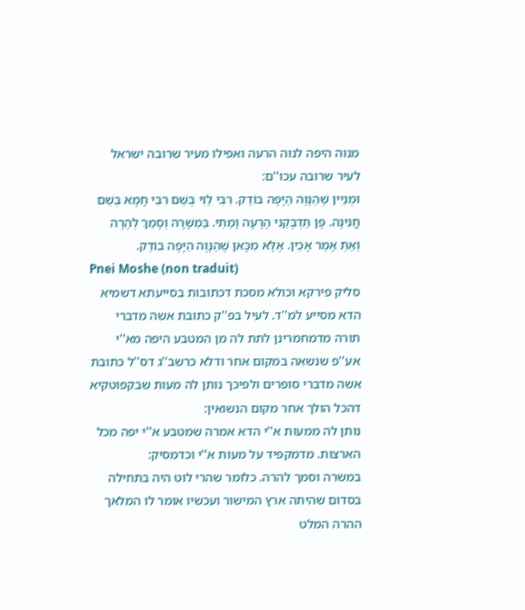מנוה היפה לנוה הרעה ואפילו מעיר שרובה ישראל לעיר שרובה עכו''ם:
וּמְנַיִין שֶׁהַנָּוֶה הַיָּפֶה בוֹדֵק. רִבִּי לֵוִי בְשֵׁם רִבִּי חָמָא בְשֵׁם חֲנִינָה. פֶּן תַּדְבָּקַנִי הָרָעָה וָמַתִי. בַּמִשָׁרָה וְסָמַךְ לְהֶרָה וְאַתְּ אָמַר אָכֵין. אֶלָּא מִכָּאן שֶׁהַנָּוֶה הַיָּפֶה בוֹדֵק.
Pnei Moshe (non traduit)
סליק פירקא וכולא מסכת דכתובות בסייעתא דשמיא
הדא מסייע למ''ד. לעיל בפ''ק כתובת אשה מדברי תורה מדמחמרינן לתת לה מן המטבע היפה מא''י אע''פ שנשאה במקום אחר ודלא כרשב''ג דס''ל כתובת אשה מדברי סופרים ולפיכך נותן לה מעות שבקפוטקיא דהכל הולך אחר מקום הנשואין:
נותן לה ממעות א''י הדא אמרה שמטבע א''י יפה מכל הארצות. מדמקפיד על מעות א''י וכדמסיק:
במשרה וסמך להרה. כלומר שהרי לוט היה בתחילה בסדום שהיתה ארץ המישור ועכשיו אומר לו המלאך ההרה המלט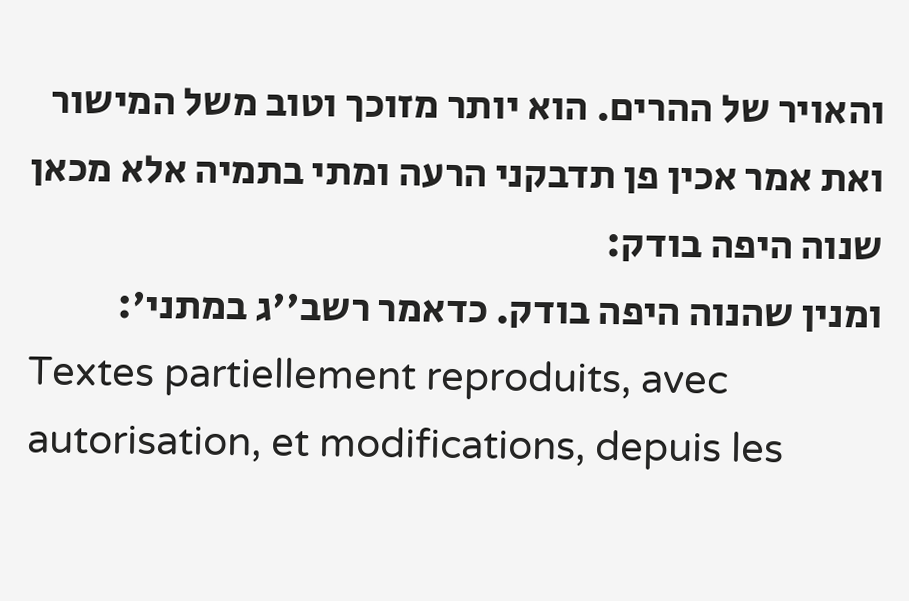והאויר של ההרים. הוא יותר מזוכך וטוב משל המישור ואת אמר אכין פן תדבקני הרעה ומתי בתמיה אלא מכאן שנוה היפה בודק:
ומנין שהנוה היפה בודק. כדאמר רשב''ג במתני':
Textes partiellement reproduits, avec autorisation, et modifications, depuis les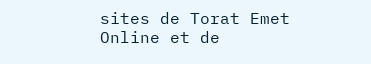sites de Torat Emet Online et de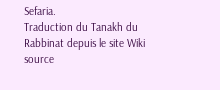Sefaria.
Traduction du Tanakh du Rabbinat depuis le site Wiki source